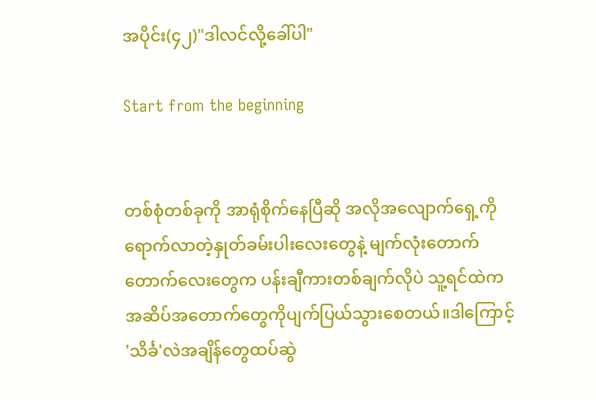အပိုင်း(၄၂)"ဒါလင်လို့ခေါ်ပါ"

Start from the beginning


တစ်စုံတစ်ခုကို အာရုံစိုက်နေပြီဆို အလိုအလျောက်ရှေ့ကို ရောက်လာတဲ့နှုတ်ခမ်းပါးလေးတွေနဲ့ မျက်လုံးတောက်တောက်လေးတွေက ပန်းချီကားတစ်ချက်လိုပဲ သူ့ရင်ထဲကအဆိပ်အတောက်တွေကိုပျက်ပြယ်သွားစေတယ်။ဒါကြောင့် 'သိင်္ခ'လဲအချိန်တွေထပ်ဆွဲ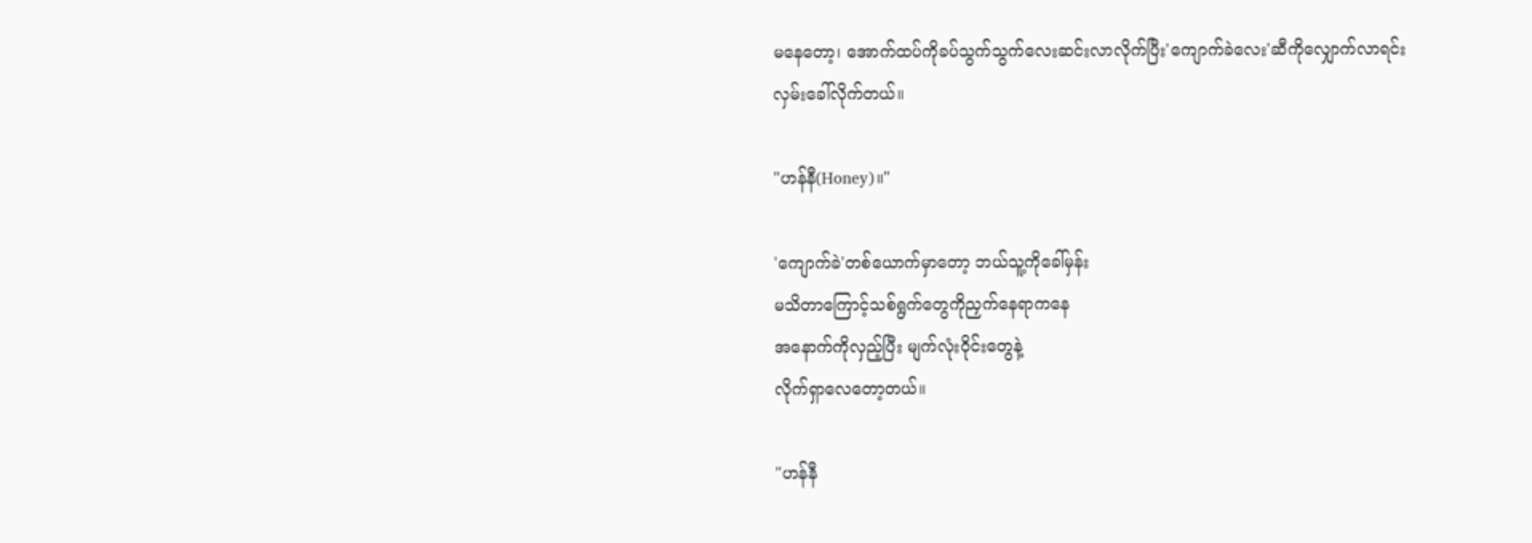မနေတော့၊ အောက်ထပ်ကိုခပ်သွက်သွက်လေးဆင်းလာလိုက်ပြီး'ကျောက်ခဲလေး'ဆီကိုလျှောက်လာရင်းလှမ်းခေါ်လိုက်တယ်။

"ဟန်နီ(Honey)။"

'ကျောက်ခဲ'တစ်ယောက်မှာတော့ ဘယ်သူ့ကိုခေါ်မှန်း
မသိတာကြောင့်သစ်ရွက်တွေကိုညှက်နေရာကနေ
အနောက်ကိုလှည့်ပြီး မျက်လုံးဝိုင်းတွေနဲ့
လိုက်ရှာလေတော့တယ်။

"ဟန်နီ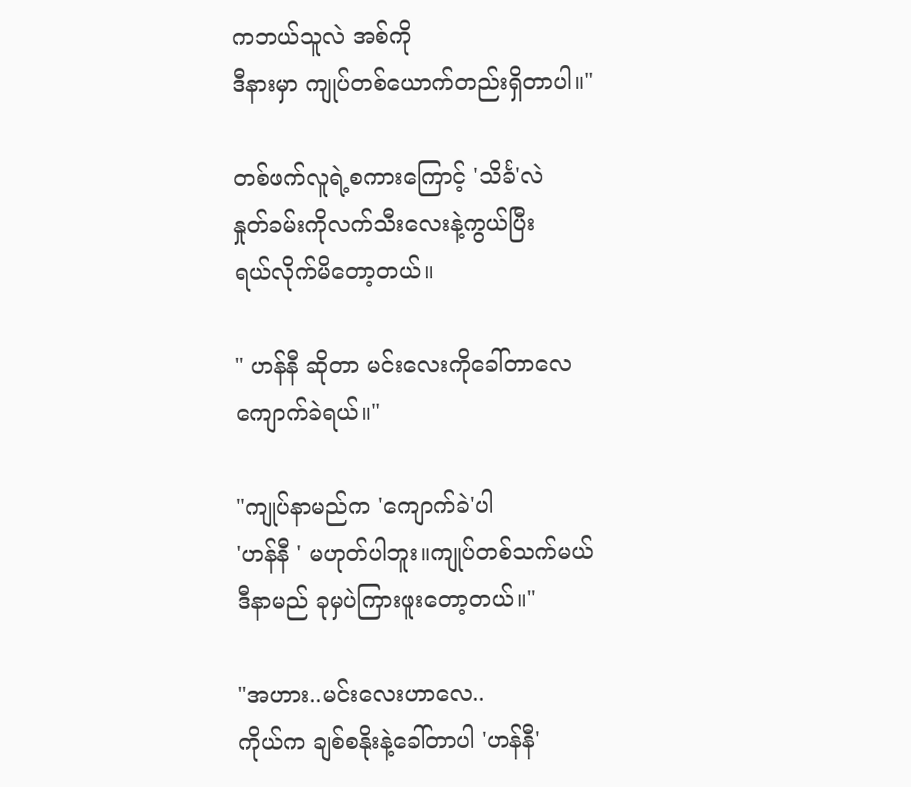ကဘယ်သူလဲ အစ်ကို
ဒီနားမှာ ကျုပ်တစ်ယောက်တည်းရှိတာပါ။"

တစ်ဖက်လူရဲ့စကားကြောင့် 'သိင်္ခ'လဲ
နှုတ်ခမ်းကိုလက်သီးလေးနဲ့ကွယ်ပြီး
ရယ်လိုက်မိတော့တယ်။

" ဟန်နီ ဆိုတာ မင်းလေးကိုခေါ်တာလေ
ကျောက်ခဲရယ်။"

"ကျုပ်နာမည်က 'ကျောက်ခဲ'ပါ
'ဟန်နီ ' မဟုတ်ပါဘူး။ကျုပ်တစ်သက်မယ်
ဒီနာမည် ခုမှပဲကြားဖူးတော့တယ်။"

"အဟား..မင်းလေးဟာလေ..
ကိုယ်က ချစ်စနိုးနဲ့ခေါ်တာပါ 'ဟန်နီ'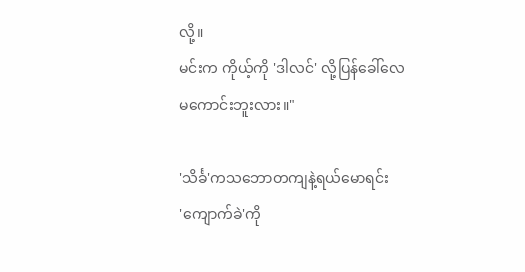လို့။
မင်းက ကိုယ့်ကို 'ဒါလင်' လို့ပြန်ခေါ်လေ
မကောင်းဘူးလား။"

'သိင်္ခ'ကသဘောတကျနဲ့ရယ်မောရင်း
'ကျောက်ခဲ'ကို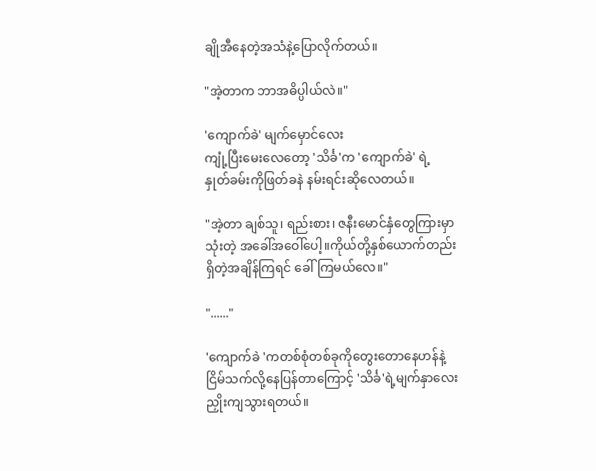ချိုအီနေတဲ့အသံနဲ့ပြောလိုက်တယ်။

"အဲ့တာက ဘာအဓိပ္ပါယ်လဲ။"

'ကျောက်ခဲ' မျက်မှောင်လေး
ကျုံ့ပြီးမေးလေတော့ 'သိင်္ခ'က 'ကျောက်ခဲ' ရဲ့
နှုတ်ခမ်းကိုဖြတ်ခနဲ နမ်းရင်းဆိုလေတယ်။

"အဲ့တာ ချစ်သူ၊ ရည်းစား၊ ဇနီးမောင်နှံတွေကြားမှာ
သုံးတဲ့ အခေါ်အဝေါ်ပေါ့။ကိုယ်တို့နှစ်ယောက်တည်း
ရှိတဲ့အချိန်ကြရင် ခေါ်ကြမယ်လေ။"

"......"

'ကျောက်ခဲ 'ကတစ်စုံတစ်ခုကိုတွေးတောနေဟန်နဲ့
ငြိမ်သက်လို့နေပြန်တာကြောင့် 'သိင်္ခ'ရဲ့မျက်နှာလေး
ညှိုးကျသွားရတယ်။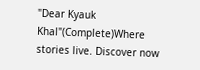"Dear Kyauk Khal"(Complete)Where stories live. Discover now